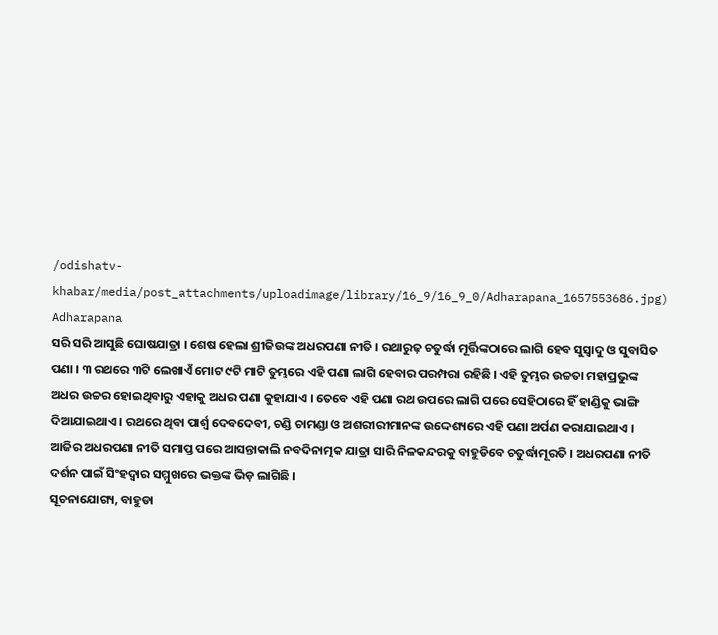/odishatv-khabar/media/post_attachments/uploadimage/library/16_9/16_9_0/Adharapana_1657553686.jpg)
Adharapana
ସରି ସରି ଆସୁଛି ଘୋଷଯାତ୍ରା । ଶେଷ ହେଲା ଶ୍ରୀଜିଉଙ୍କ ଅଧରପଣା ନୀତି । ରଥାରୁଢ଼ ଚତୁର୍ଦ୍ଧା ମୂର୍ତ୍ତିଙ୍କଠାରେ ଲାଗି ହେବ ସୁସ୍ୱାଦୁ ଓ ସୁବାସିତ ପଣା । ୩ ରଥରେ ୩ଟି ଲେଖାଏଁ ମୋଟ ୯ଟି ମାଟି ତୁମ୍ଭରେ ଏହି ପଣା ଲାଗି ହେବାର ପରମ୍ପରା ରହିଛି । ଏହି ତୁମ୍ଭର ଉଚ୍ଚତା ମହାପ୍ରଭୁଙ୍କ ଅଧର ଉଚ୍ଚର ହୋଇଥିବାରୁ ଏହାକୁ ଅଧର ପଣା କୁହାଯାଏ । ତେବେ ଏହି ପଣା ରଥ ଉପରେ ଲାଗି ପରେ ସେହିଠାରେ ହିଁ ହାଣ୍ଡିକୁ ଭାଙ୍ଗି ଦିଆଯାଇଥାଏ । ରଥରେ ଥିବା ପାର୍ଶ୍ୱ ଦେବଦେବୀ, ଚଣ୍ଡି ଚାମଣ୍ଡା ଓ ଅଶରୀରୀମାନଙ୍କ ଉଦ୍ଦେଶ୍ୟରେ ଏହି ପଣା ଅର୍ପଣ କରାଯାଇଥାଏ । ଆଜିର ଅଧରପଣା ନୀତି ସମାପ୍ତ ପରେ ଆସନ୍ତାକାଲି ନବଦିନାତ୍ମକ ଯାତ୍ରା ସାରି ନିଳକନ୍ଦରକୁ ବାହୁଡିବେ ଚତୁର୍ଦ୍ଧାମୂରତି । ଅଧରପଣା ନୀତି ଦର୍ଶନ ପାଇଁ ସିଂହଦ୍ୱାର ସମ୍ମୁଖରେ ଭକ୍ତଙ୍କ ଭିଡ଼ ଲାଗିଛି ।
ସୂଚନାଯୋଗ୍ୟ, ବାହୁଡା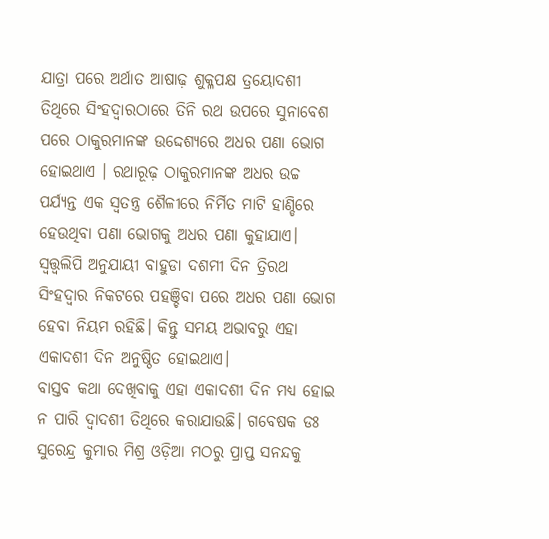ଯାତ୍ରା ପରେ ଅର୍ଥାତ ଆଷାଢ଼ ଶୁକ୍ଳପକ୍ଷ ତ୍ରୟୋଦଶୀ ତିଥିରେ ସିଂହଦ୍ୱାରଠାରେ ତିନି ରଥ ଉପରେ ସୁନାବେଶ ପରେ ଠାକୁରମାନଙ୍କ ଉଦ୍ଦେଶ୍ୟରେ ଅଧର ପଣା ଭୋଗ ହୋଇଥାଏ । ରଥାରୂଢ଼ ଠାକୁରମାନଙ୍କ ଅଧର ଉଚ୍ଚ ପର୍ଯ୍ୟନ୍ତ ଏକ ସ୍ୱତନ୍ତ୍ର ଶୈଳୀରେ ନିର୍ମିତ ମାଟି ହାଣ୍ଡିରେ ହେଉଥିବା ପଣା ଭୋଗକୁ ଅଧର ପଣା କୁହାଯାଏ। ସ୍ୱତ୍ତ୍ୱଲିପି ଅନୁଯାୟୀ ବାହୁଡା ଦଶମୀ ଦିନ ତ୍ରିରଥ ସିଂହଦ୍ୱାର ନିକଟରେ ପହଞ୍ଚିବା ପରେ ଅଧର ପଣା ଭୋଗ ହେବା ନିୟମ ରହିଛି। କିନ୍ତୁ ସମୟ ଅଭାବରୁ ଏହା ଏକାଦଶୀ ଦିନ ଅନୁଷ୍ଠିତ ହୋଇଥାଏ।
ବାସ୍ତବ କଥା ଦେଖିବାକୁ ଏହା ଏକାଦଶୀ ଦିନ ମଧ୍ୟ ହୋଇ ନ ପାରି ଦ୍ୱାଦଶୀ ତିଥିରେ କରାଯାଉଛି। ଗବେଷକ ଡଃ ସୁରେନ୍ଦ୍ର କୁମାର ମିଶ୍ର ଓଡ଼ିଆ ମଠରୁ ପ୍ରାପ୍ତ ସନନ୍ଦକୁ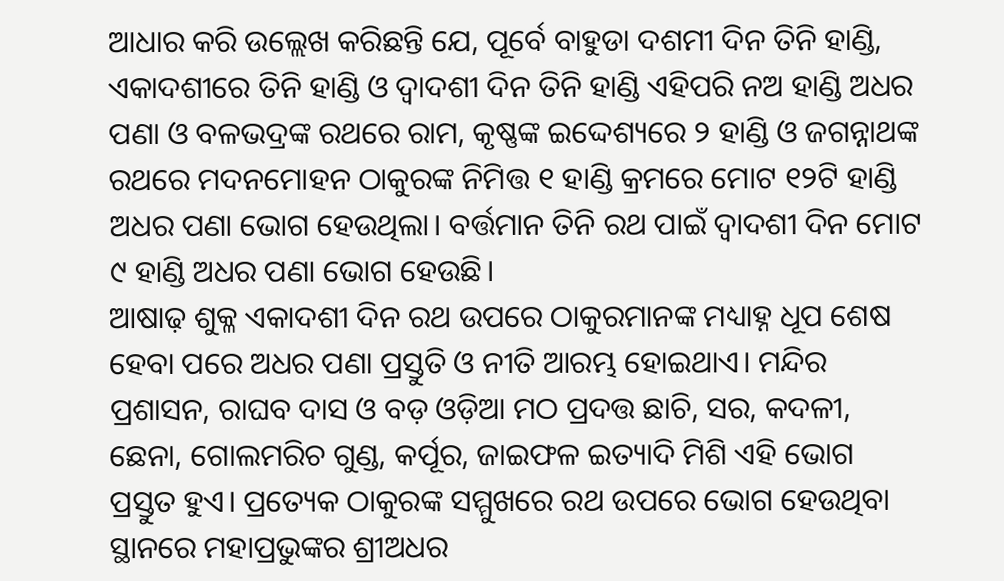ଆଧାର କରି ଉଲ୍ଲେଖ କରିଛନ୍ତି ଯେ, ପୂର୍ବେ ବାହୁଡା ଦଶମୀ ଦିନ ତିନି ହାଣ୍ଡି, ଏକାଦଶୀରେ ତିନି ହାଣ୍ଡି ଓ ଦ୍ୱାଦଶୀ ଦିନ ତିନି ହାଣ୍ଡି ଏହିପରି ନଅ ହାଣ୍ଡି ଅଧର ପଣା ଓ ବଳଭଦ୍ରଙ୍କ ରଥରେ ରାମ, କୃଷ୍ଣଙ୍କ ଇଦ୍ଦେଶ୍ୟରେ ୨ ହାଣ୍ଡି ଓ ଜଗନ୍ନାଥଙ୍କ ରଥରେ ମଦନମୋହନ ଠାକୁରଙ୍କ ନିମିତ୍ତ ୧ ହାଣ୍ଡି କ୍ରମରେ ମୋଟ ୧୨ଟି ହାଣ୍ଡି ଅଧର ପଣା ଭୋଗ ହେଉଥିଲା। ବର୍ତ୍ତମାନ ତିନି ରଥ ପାଇଁ ଦ୍ୱାଦଶୀ ଦିନ ମୋଟ ୯ ହାଣ୍ଡି ଅଧର ପଣା ଭୋଗ ହେଉଛି।
ଆଷାଢ଼ ଶୁକ୍ଳ ଏକାଦଶୀ ଦିନ ରଥ ଉପରେ ଠାକୁରମାନଙ୍କ ମଧ୍ୟାହ୍ନ ଧୂପ ଶେଷ ହେବା ପରେ ଅଧର ପଣା ପ୍ରସ୍ତୁତି ଓ ନୀତି ଆରମ୍ଭ ହୋଇଥାଏ। ମନ୍ଦିର ପ୍ରଶାସନ, ରାଘବ ଦାସ ଓ ବଡ଼ ଓଡ଼ିଆ ମଠ ପ୍ରଦତ୍ତ ଛାଚି, ସର, କଦଳୀ, ଛେନା, ଗୋଲମରିଚ ଗୁଣ୍ଡ, କର୍ପୂର, ଜାଇଫଳ ଇତ୍ୟାଦି ମିଶି ଏହି ଭୋଗ ପ୍ରସ୍ତୁତ ହୁଏ। ପ୍ରତ୍ୟେକ ଠାକୁରଙ୍କ ସମ୍ମୁଖରେ ରଥ ଉପରେ ଭୋଗ ହେଉଥିବା ସ୍ଥାନରେ ମହାପ୍ରଭୁଙ୍କର ଶ୍ରୀଅଧର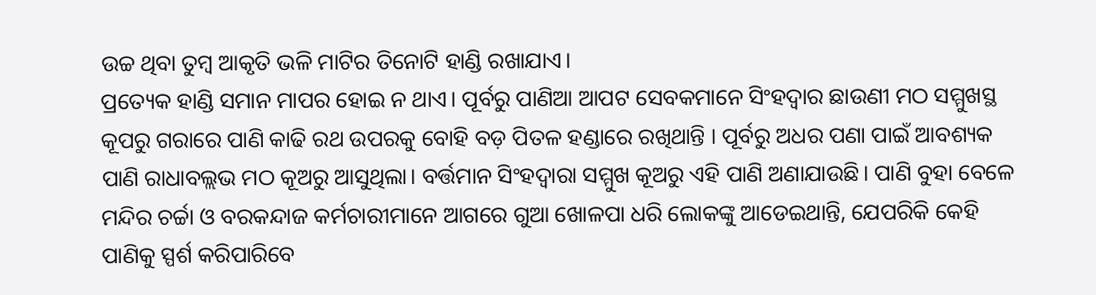ଉଚ୍ଚ ଥିବା ତୁମ୍ବ ଆକୃତି ଭଳି ମାଟିର ତିନୋଟି ହାଣ୍ଡି ରଖାଯାଏ।
ପ୍ରତ୍ୟେକ ହାଣ୍ଡି ସମାନ ମାପର ହୋଇ ନ ଥାଏ। ପୂର୍ବରୁ ପାଣିଆ ଆପଟ ସେବକମାନେ ସିଂହଦ୍ୱାର ଛାଉଣୀ ମଠ ସମ୍ମୁଖସ୍ଥ କୂପରୁ ଗରାରେ ପାଣି କାଢି ରଥ ଉପରକୁ ବୋହି ବଡ଼ ପିତଳ ହଣ୍ଡାରେ ରଖିଥାନ୍ତି । ପୂର୍ବରୁ ଅଧର ପଣା ପାଇଁ ଆବଶ୍ୟକ ପାଣି ରାଧାବଲ୍ଲଭ ମଠ କୂଅରୁ ଆସୁଥିଲା। ବର୍ତ୍ତମାନ ସିଂହଦ୍ୱାରା ସମ୍ମୁଖ କୂଅରୁ ଏହି ପାଣି ଅଣାଯାଉଛି। ପାଣି ବୁହା ବେଳେ ମନ୍ଦିର ଚର୍ଚ୍ଚା ଓ ବରକନ୍ଦାଜ କର୍ମଚାରୀମାନେ ଆଗରେ ଗୁଆ ଖୋଳପା ଧରି ଲୋକଙ୍କୁ ଆଡେଇଥାନ୍ତି, ଯେପରିକି କେହି ପାଣିକୁ ସ୍ପର୍ଶ କରିପାରିବେ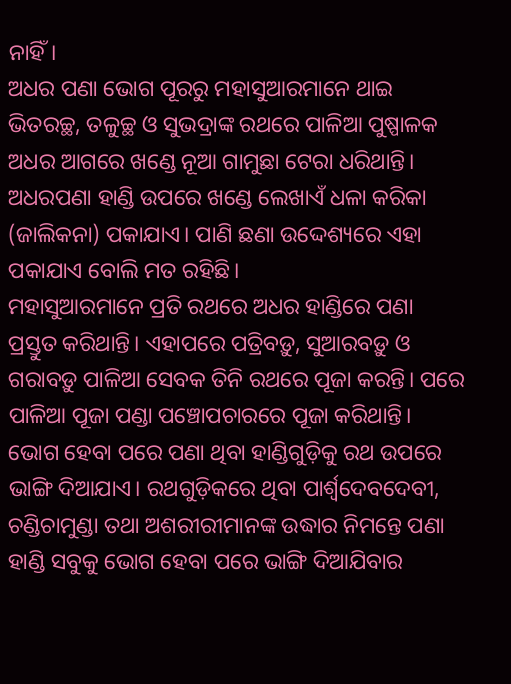ନାହିଁ।
ଅଧର ପଣା ଭୋଗ ପୂରରୁ ମହାସୁଆରମାନେ ଥାଇ ଭିତରଚ୍ଛ, ତଳୁଚ୍ଛ ଓ ସୁଭଦ୍ରାଙ୍କ ରଥରେ ପାଳିଆ ପୁଷ୍ପାଳକ ଅଧର ଆଗରେ ଖଣ୍ଡେ ନୂଆ ଗାମୁଛା ଟେରା ଧରିଥାନ୍ତି। ଅଧରପଣା ହାଣ୍ଡି ଉପରେ ଖଣ୍ଡେ ଲେଖାଏଁ ଧଳା କରିକା (ଜାଲିକନା) ପକାଯାଏ। ପାଣି ଛଣା ଉଦ୍ଦେଶ୍ୟରେ ଏହା ପକାଯାଏ ବୋଲି ମତ ରହିଛି।
ମହାସୁଆରମାନେ ପ୍ରତି ରଥରେ ଅଧର ହାଣ୍ଡିରେ ପଣା ପ୍ରସ୍ତୁତ କରିଥାନ୍ତି। ଏହାପରେ ପତ୍ରିବଡ଼ୁ, ସୁଆରବଡ଼ୁ ଓ ଗରାବଡ଼ୁ ପାଳିଆ ସେବକ ତିନି ରଥରେ ପୂଜା କରନ୍ତି। ପରେ ପାଳିଆ ପୂଜା ପଣ୍ଡା ପଞ୍ଚୋପଚାରରେ ପୂଜା କରିଥାନ୍ତି। ଭୋଗ ହେବା ପରେ ପଣା ଥିବା ହାଣ୍ଡିଗୁଡ଼ିକୁ ରଥ ଉପରେ ଭାଙ୍ଗି ଦିଆଯାଏ। ରଥଗୁଡ଼ିକରେ ଥିବା ପାର୍ଶ୍ୱଦେବଦେବୀ, ଚଣ୍ଡିଚାମୁଣ୍ଡା ତଥା ଅଶରୀରୀମାନଙ୍କ ଉଦ୍ଧାର ନିମନ୍ତେ ପଣା ହାଣ୍ଡି ସବୁକୁ ଭୋଗ ହେବା ପରେ ଭାଙ୍ଗି ଦିଆଯିବାର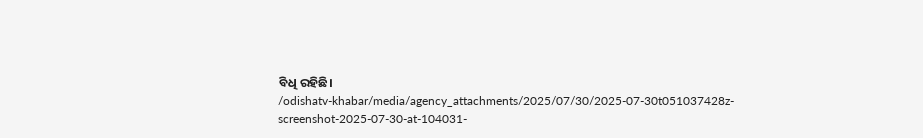ବିଧି ରହିଛି।
/odishatv-khabar/media/agency_attachments/2025/07/30/2025-07-30t051037428z-screenshot-2025-07-30-at-104031-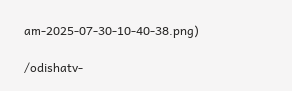am-2025-07-30-10-40-38.png)

/odishatv-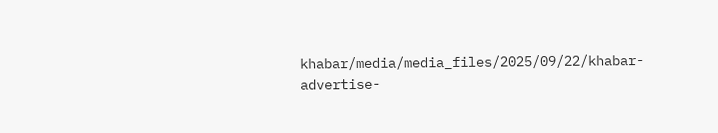khabar/media/media_files/2025/09/22/khabar-advertise-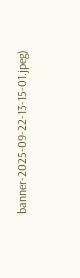banner-2025-09-22-13-15-01.jpeg)